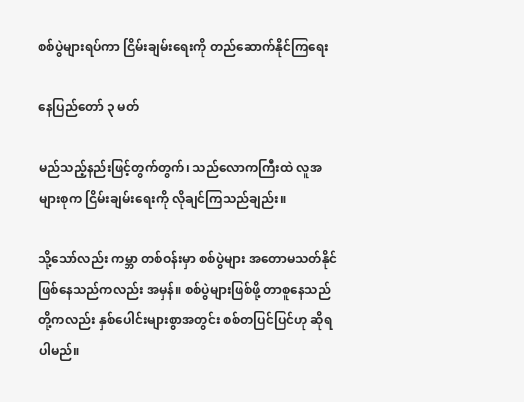စစ်ပွဲများရပ်ကာ ငြိမ်းချမ်းရေးကို တည်ဆောက်နိုင်ကြရေး

နေပြည်တော် ၃ မတ်

မည်သည့်နည်းဖြင့်တွက်တွက်၊ သည်လောကကြီးထဲ လူအများစုက ငြိမ်းချမ်းရေးကို လိုချင်ကြသည်ချည်း။

သို့သော်လည်း ကမ္ဘာ တစ်ဝန်းမှာ စစ်ပွဲများ အတောမသတ်နိုင် ဖြစ်နေသည်ကလည်း အမှန်။ စစ်ပွဲများဖြစ်ဖို့ တာစူနေသည်တို့ကလည်း နှစ်ပေါင်းများစွာအတွင်း စစ်တပြင်ပြင်ဟု ဆိုရပါမည်။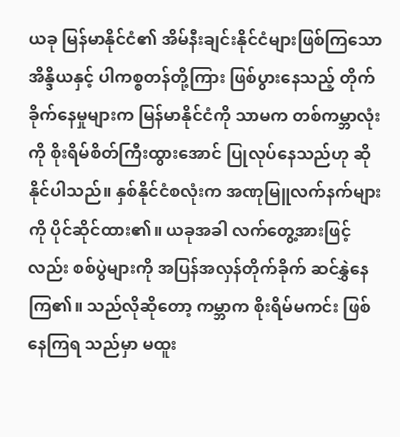ယခု မြန်မာနိုင်ငံ၏ အိမ်နီးချင်းနိုင်ငံများဖြစ်ကြသော အိန္ဒိယနှင့် ပါကစ္စတန်တို့ကြား ဖြစ်ပွားနေသည့် တိုက်ခိုက်နေမှုများက မြန်မာနိုင်ငံကို သာမက တစ်ကမ္ဘာလုံးကို စိုးရိမ်စိတ်ကြီးထွားအောင် ပြုလုပ်နေသည်ဟု ဆိုနိုင်ပါသည်။ နှစ်နိုင်ငံစလုံးက အဏုမြူလက်နက်များကို ပိုင်ဆိုင်ထား၏။ ယခုအခါ လက်တွေ့အားဖြင့်လည်း စစ်ပွဲများကို အပြန်အလှန်တိုက်ခိုက် ဆင်နွှဲနေကြ၏။ သည်လိုဆိုတော့ ကမ္ဘာက စိုးရိမ်မကင်း ဖြစ်နေကြရ သည်မှာ မထူး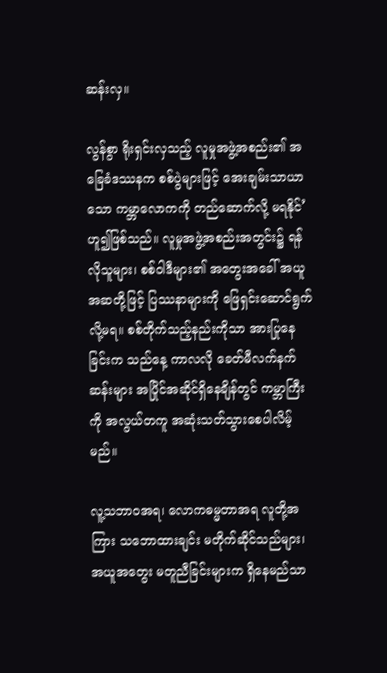ဆန်းလှ။

လွန်စွာ ရိုးရှင်းလှသည့် လူမှုအဖွဲ့အစည်း၏ အခြေခံဒဿနက စစ်ပွဲများဖြင့် အေးချမ်းသာယာသော ကမ္ဘာလောကကို တည်ဆောက်လို့ မရနိုင်’ ဟူ၍ဖြစ်သည်။ လူမှုအဖွဲ့အစည်းအတွင်း၌ ရန်လိုသူများ၊ စစ်ဝါဒီများ၏ အတွေးအခေါ် အယူအဆတို့ဖြင့် ပြဿနာများကို ဖြေရှင်းဆောင်ရွက်လို့မရ။ စစ်တိုက်သည့်နည်းကိုသာ အားပြုနေခြင်းက သည်နေ့ ကာလလို ခေတ်မီလက်နက်ဆန်းများ အပြိုင်အဆိုင်ရှိနေချိန်တွင် ကမ္ဘာကြီးကို အလွယ်တကူ အဆုံးသတ်သွားစေပါလိမ့်မည်။

လူ့သဘာဝအရ၊ လောကဓမ္မတာအရ လူတို့အကြား သဘောထားချင်း မတိုက်ဆိုင်သည်များ၊ အယူအတွေး မတူညီခြင်းများက ရှိနေမည်သာ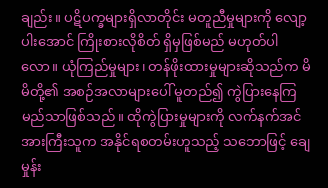ချည်း။ ပဋိပက္ခများရှိလာတိုင်း မတူညီမှုများကို လျော့ပါးအောင် ကြိုးစားလိုစိတ် ရှိမှဖြစ်မည် မဟုတ်ပါလော။ ယုံကြည်မှုများ၊ တန်ဖိုးထားမှုများဆိုသည်က မိမိတို့၏ အစဉ်အလာများပေါ် မူတည်၍ ကွဲပြားနေကြမည်သာဖြစ်သည်။ ထိုကွဲပြားမှုများကို လက်နက်အင်အားကြီးသူက အနိုင်ရစတမ်းဟူသည့် သဘောဖြင့် ချေမှုန်း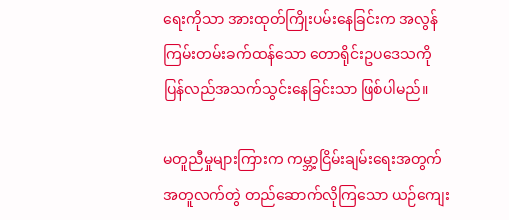ရေးကိုသာ အားထုတ်ကြိုးပမ်းနေခြင်းက အလွန် ကြမ်းတမ်းခက်ထန်သော တောရိုင်းဥပဒေသကို ပြန်လည်အသက်သွင်းနေခြင်းသာ ဖြစ်ပါမည်။

မတူညီမှုများကြားက ကမ္ဘာ့ငြိမ်းချမ်းရေးအတွက် အတူလက်တွဲ တည်ဆောက်လိုကြသော ယဉ်ကျေး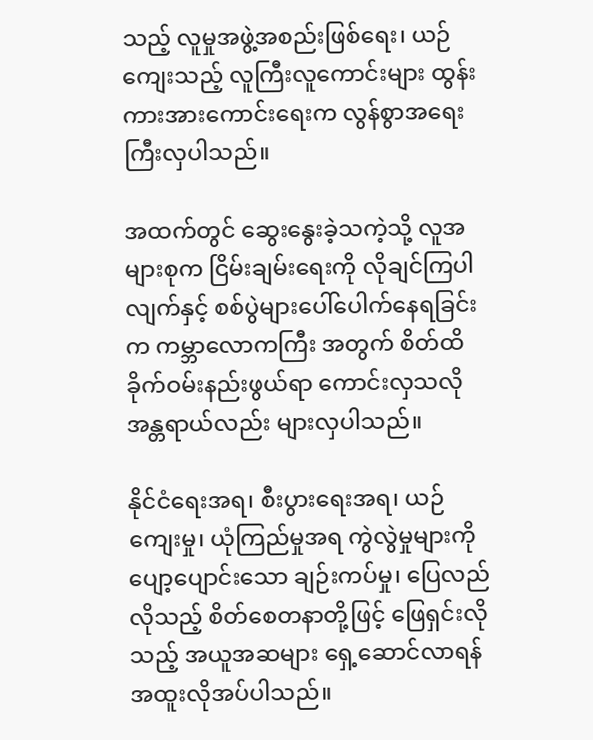သည့် လူမှုအဖွဲ့အစည်းဖြစ်ရေး၊ ယဉ်ကျေးသည့် လူကြီးလူကောင်းများ ထွန်းကားအားကောင်းရေးက လွန်စွာအရေးကြီးလှပါသည်။

အထက်တွင် ဆွေးနွေးခဲ့သကဲ့သို့ လူအများစုက ငြိမ်းချမ်းရေးကို လိုချင်ကြပါလျက်နှင့် စစ်ပွဲများပေါ်ပေါက်နေရခြင်းက ကမ္ဘာလောကကြီး အတွက် စိတ်ထိခိုက်ဝမ်းနည်းဖွယ်ရာ ကောင်းလှသလို အန္တရာယ်လည်း များလှပါသည်။

နိုင်ငံရေးအရ၊ စီးပွားရေးအရ၊ ယဉ်ကျေးမှု၊ ယုံကြည်မှုအရ ကွဲလွဲမှုများကို ပျော့ပျောင်းသော ချဉ်းကပ်မှု၊ ပြေလည်လိုသည့် စိတ်စေတနာတို့ဖြင့် ဖြေရှင်းလိုသည့် အယူအဆများ ရှေ့ဆောင်လာရန် အထူးလိုအပ်ပါသည်။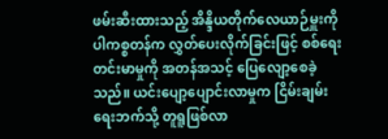ဖမ်းဆီးထားသည့် အိန္ဒိယတိုက်လေယာဉ်မှူးကို ပါကစ္စတန်က လွှတ်ပေးလိုက်ခြင်းဖြင့် စစ်ရေးတင်းမာမှုကို အတန်အသင့် ပြေလျော့စေခဲ့သည်။ ယင်းပျော့ပျောင်းလာမှုက ငြိမ်းချမ်းရေးဘက်သို့ တူရူဖြစ်လာ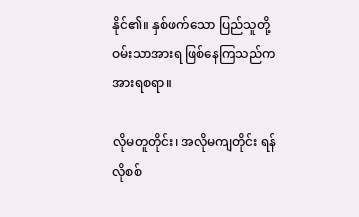နိုင်၏။ နှစ်ဖက်သော ပြည်သူတို့ ဝမ်းသာအားရ ဖြစ်နေကြသည်က အားရစရာ။

လိုမတူတိုင်း၊ အလိုမကျတိုင်း ရန်လိုစစ်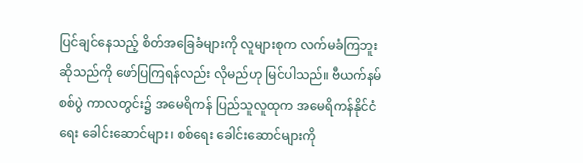ပြင်ချင်နေသည့် စိတ်အခြေခံများကို လူများစုက လက်မခံကြဘူးဆိုသည်ကို ဖော်ပြကြရန်လည်း လိုမည်ဟု မြင်ပါသည်။ ဗီယက်နမ်စစ်ပွဲ ကာလတွင်း၌ အမေရိကန် ပြည်သူလူထုက အမေရိကန်နိုင်ငံရေး ခေါင်းဆောင်များ၊ စစ်ရေး ခေါင်းဆောင်များကို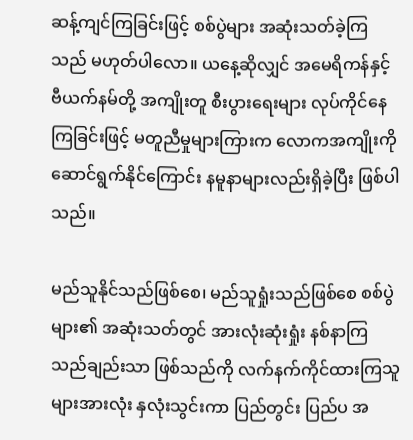ဆန့်ကျင်ကြခြင်းဖြင့် စစ်ပွဲများ အဆုံးသတ်ခဲ့ကြသည် မဟုတ်ပါလော။ ယနေ့ဆိုလျှင် အမေရိကန်နှင့် ဗီယက်နမ်တို့ အကျိုးတူ စီးပွားရေးများ လုပ်ကိုင်နေကြခြင်းဖြင့် မတူညီမှုများကြားက လောကအကျိုးကို ဆောင်ရွက်နိုင်ကြောင်း နမူနာများလည်းရှိခဲ့ပြီး ဖြစ်ပါသည်။

မည်သူနိုင်သည်ဖြစ်စေ၊ မည်သူရှုံးသည်ဖြစ်စေ စစ်ပွဲများ၏ အဆုံးသတ်တွင် အားလုံးဆုံးရှုံး နစ်နာကြသည်ချည်းသာ ဖြစ်သည်ကို လက်နက်ကိုင်ထားကြသူများအားလုံး နှလုံးသွင်းကာ ပြည်တွင်း ပြည်ပ အ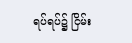ရပ်ရပ်၌ ငြိမ်း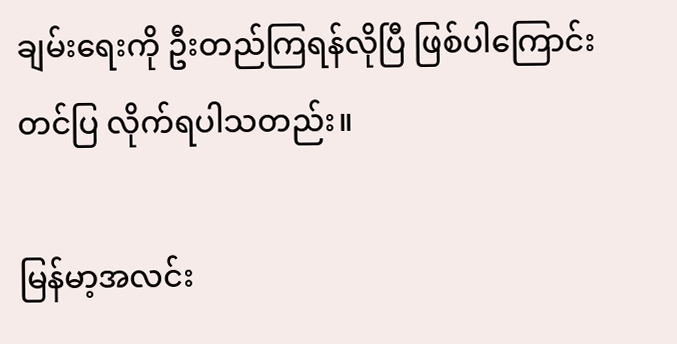ချမ်းရေးကို ဦးတည်ကြရန်လိုပြီ ဖြစ်ပါကြောင်း တင်ပြ လိုက်ရပါသတည်း။

မြန်မာ့အလင်း